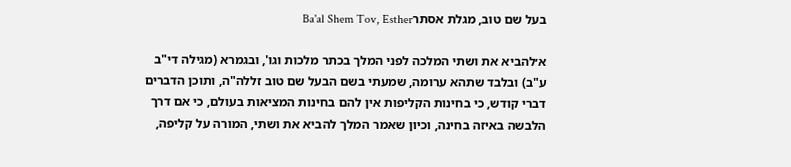בעל שם טוב, מגלת אסתרBa'al Shem Tov, Esther

א׳להביא את ושתי המלכה לפני המלך בכתר מלכות וגו', ובגמרא (מגילה די"ב ע"ב) ובלבד שתהא ערומה, שמעתי בשם הבעל שם טוב זללה"ה, ותוכן הדברים דברי קודש, כי בחינות הקליפות אין להם בחינות המציאות בעולם, כי אם דרך הלבשה באיזה בחינה, וכיון שאמר המלך להביא את ושתי, המורה על קליפה,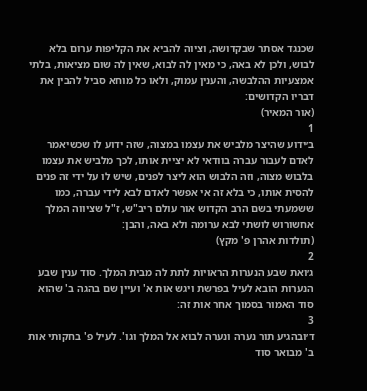שכנגד אסתר שבקדושה, וציוה להביא את הקליפות ערום בלא לבוש, ולכן לא באה, כי מאין לה לבוא, שאין לה שום מציאות, בלתי אמצעיות ההלבשה, והענין עמוק, ולאו כל מוחא סביל להבין את דבריו הקדושים:
(אור המאיר)
1
ב׳ידוע שהיצר מלביש את עצמו במצוה, שזה ידוע לו שכשיאמר לאדם לעבור עברה בוודאי לא יציית אותו, לכך מלביש את עצמו בלבוש מצוה, וזה הלבוש הוא ליצר לפנים, שיש לו על ידי זה פנים להסית אותו, כי בלא זה אי אפשר לאדם לבא לידי עברה, כמו ששמעתי בשם הרב הקדוש אור עולם ריב"ש, ז"ל שציווה המלך אחשורוש לושתי לבא ערומה ולא באה, והבן:
(תולדות אהרן פ' מקץ)
2
ג׳ואת שבע הנערות הראויות לתת לה מבית המלך. סוד ענין שבע הנערות הובא לעיל בפרשת ויגש אות א' ועיין שם בהגה ב' שהוא סוד האמור בסמוך אחר אות זה:
3
ד׳ובהגיע תור נערה ונערה לבוא אל המלך וגו'. לעיל פ' בחקותי אות ב' מבואר סוד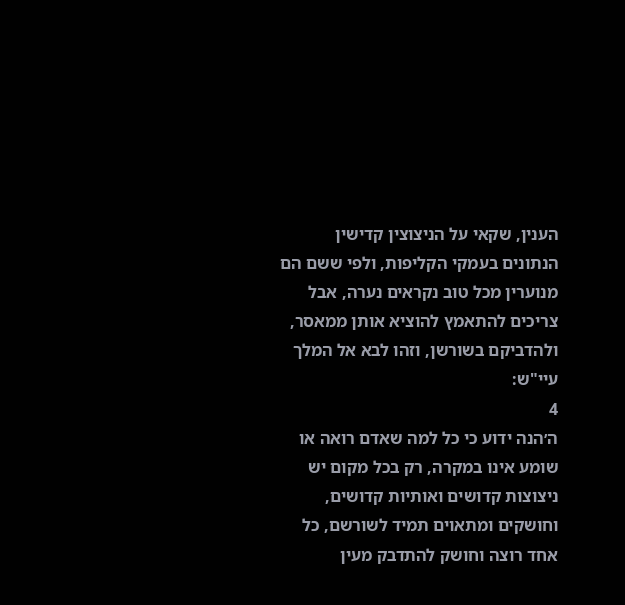הענין, שקאי על הניצוצין קדישין הנתונים בעמקי הקליפות, ולפי ששם הם מנוערין מכל טוב נקראים נערה, אבל צריכים להתאמץ להוציא אותן ממאסר, ולהדביקם בשורשן, וזהו לבא אל המלך עיי"ש:
4
ה׳הנה ידוע כי כל למה שאדם רואה או שומע אינו במקרה, רק בכל מקום יש ניצוצות קדושים ואותיות קדושים, וחושקים ומתאוים תמיד לשורשם, כל אחד רוצה וחושק להתדבק מעין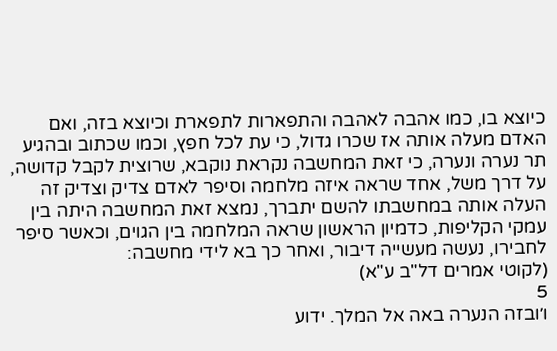כיוצא בו, כמו אהבה לאהבה והתפארות לתפארת וכיוצא בזה, ואם האדם מעלה אותה אז שכרו גדול, כי עת לכל חפץ, וכמו שכתוב ובהגיע תר נערה ונערה, כי זאת המחשבה נקראת נוקבא, שרוצית לקבל קדושה, על דרך משל, אחד שראה איזה מלחמה וסיפר לאדם צדיק וצדיק זה העלה אותה במחשבתו להשם יתברך, נמצא זאת המחשבה היתה בין עמקי הקליפות, כדמיון הראשון שראה המלחמה בין הגוים, וכאשר סיפר לחבירו, נעשה מעשייה דיבור, ואחר כך בא לידי מחשבה:
(לקוטי אמרים דל"ב ע"א)
5
ו׳ובזה הנערה באה אל המלך. ידוע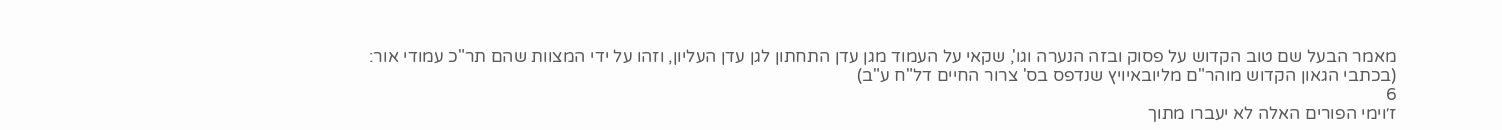מאמר הבעל שם טוב הקדוש על פסוק ובזה הנערה וגו', שקאי על העמוד מגן עדן התחתון לגן עדן העליון, וזהו על ידי המצוות שהם תר"כ עמודי אור:
(בכתבי הגאון הקדוש מוהר"ם מליובאיויץ שנדפס בס' צרור החיים דל"ח ע"ב)
6
ז׳וימי הפורים האלה לא יעברו מתוך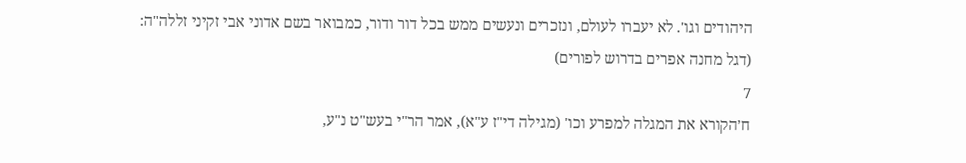היהודים וגו'. לא יעברו לעולם, ונזכרים ונעשים ממש בכל דור ודור, כמבואר בשם אדוני אבי זקיני זללה"ה:
(דגל מחנה אפרים בדרוש לפורים)
7
ח׳הקורא את המגלה למפרע וכו' (מגילה די"ז ע"א), אמר הר"י בעש"ט נ"ע,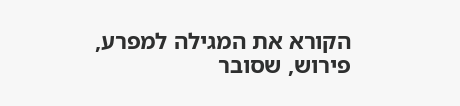הקורא את המגילה למפרע, פירוש, שסובר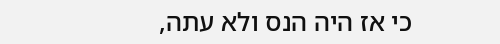כי אז היה הנס ולא עתה,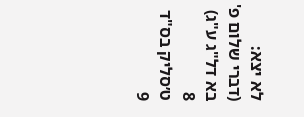לא יצא:
(דברי שלום פ' בא דל"ג ע"ג)
8
ט׳סליק בס"ד
9